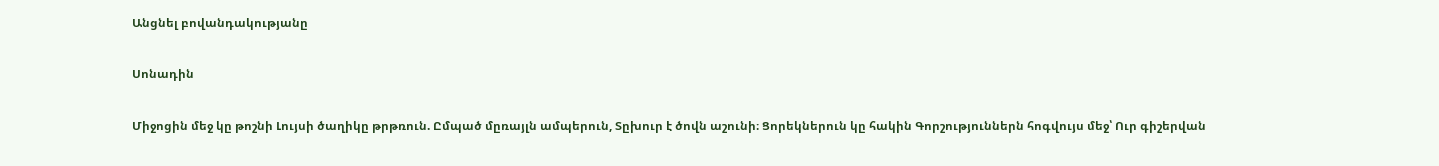Անցնել բովանդակությանը

Սոնադին

Միջոցին մեջ կը թոշնի Լույսի ծաղիկը թրթռուն. Ըմպած մըռայլն ամպերուն, Տըխուր է ծովն աշունի։ Ցորեկներուն կը հակին Գորշություններն հոգվույս մեջ՝ Ուր գիշերվան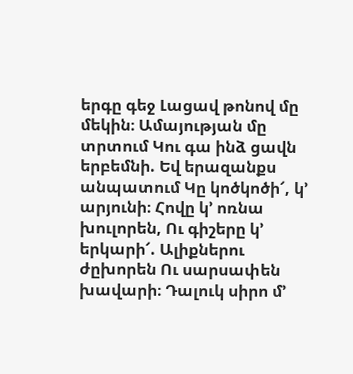երգը գեջ Լացավ թոնով մը մեկին։ Ամայության մը տրտում Կու գա ինձ ցավն երբեմնի. Եվ երազանքս անպատում Կը կոծկոծի՜, կ՚ արյունի։ Հովը կ՚ ոռնա խուլորեն, Ու գիշերը կ՚ երկարի՜. Ալիքներու ժըխորեն Ու սարսափեն խավարի։ Դալուկ սիրո մ՚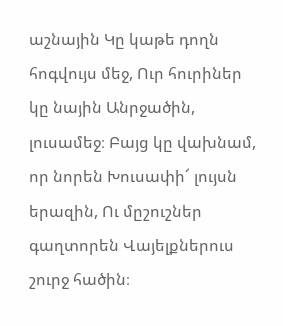աշնային Կը կաթե դողն հոգվույս մեջ, Ուր հուրիներ կը նային Անրջածին, լուսամեջ։ Բայց կը վախնամ, որ նորեն Խուսափի՜ լույսն երազին, Ու մըշուշներ գաղտորեն Վայելքներուս շուրջ հածին։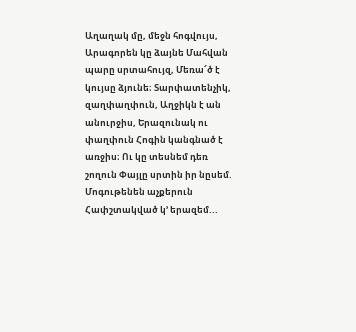Աղաղակ մը, մեջն հոգվույս, Արագորեն կը ձայնե Մահվան պարը սրտահույզ, Մեռա՜ծ է կույսը ձյունե։ Տարփատենչիկ, զաղփաղփուն, Աղջիկն է ան անուրջիս, Երազունակ ու փաղփուն Հոգին կանգնած է առջիս։ Ու կը տեսնեմ դեռ շողուն Փայլը սրտին իր նըսեմ. Մոգութենեն աչքերուն Հափշտակված կ՚ երազեմ...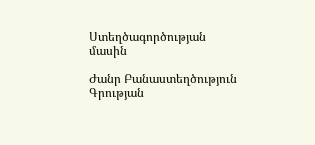Ստեղծագործության մասին

Ժանր Բանաստեղծություն
Գրության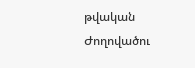թվական
Ժողովածու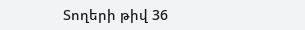Տողերի թիվ 36